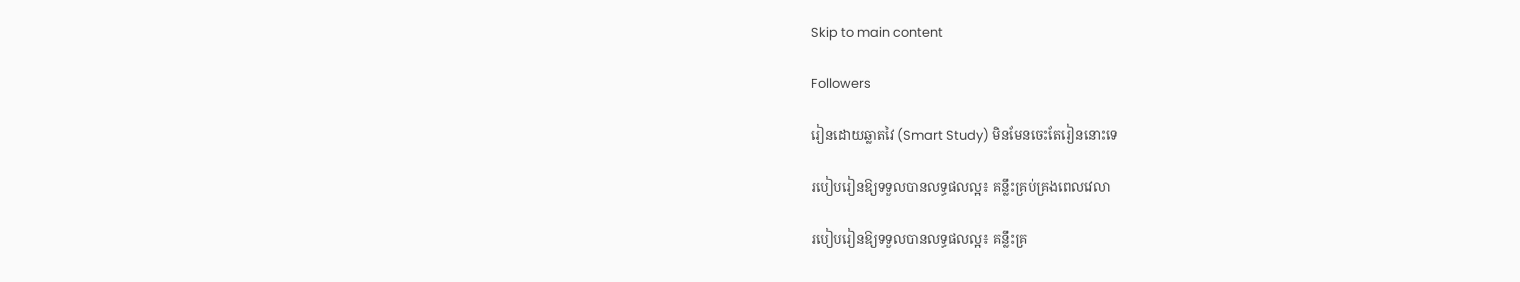Skip to main content

Followers

រៀនដោយឆ្លាតវៃ (Smart Study) មិនមែនចេះតែរៀននោះទេ

របៀបរៀនឱ្យទទួលបានលទ្ធផលល្អ៖ គន្លឹះគ្រប់គ្រងពេលវេលា

របៀបរៀនឱ្យទទួលបានលទ្ធផលល្អ៖ គន្លឹះគ្រ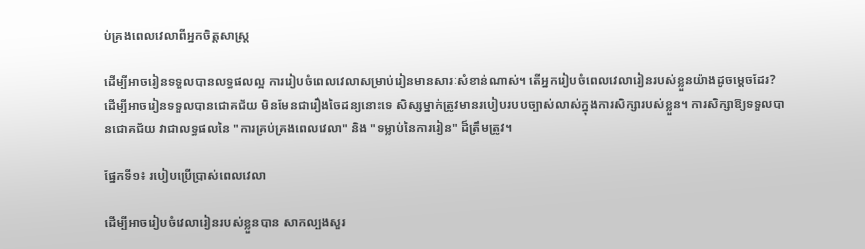ប់គ្រងពេលវេលាពីអ្នកចិត្តសាស្ត្រ

ដើម្បីអាចរៀនទទួលបានលទ្ធផលល្អ ការរៀបចំពេលវេលាសម្រាប់រៀនមានសារៈសំខាន់ណាស់។ តើអ្នករៀបចំពេលវេលារៀនរបស់ខ្លួនយ៉ាងដូចម្តេចដែរ? ដើម្បីអាចរៀនទទួលបានជោគជ័យ មិនមែនជារឿងចៃដន្យនោះទេ សិស្សម្នាក់ត្រូវមានរបៀបរបបច្បាស់លាស់ក្នុងការសិក្សារបស់ខ្លួន។ ការសិក្សាឱ្យទទួលបានជោគជ័យ វាជាលទ្ធផលនៃ "ការគ្រប់គ្រងពេលវេលា" និង "ទម្លាប់នៃការរៀន" ដ៏ត្រឹមត្រូវ។

ផ្នែកទី១៖ របៀបប្រើប្រាស់ពេលវេលា

ដើម្បីអាចរៀបចំវេលារៀនរបស់ខ្លួនបាន សាកល្បងសួរ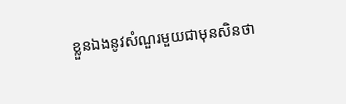ខ្លួនឯងនូវសំណួរមួយជាមុនសិនថា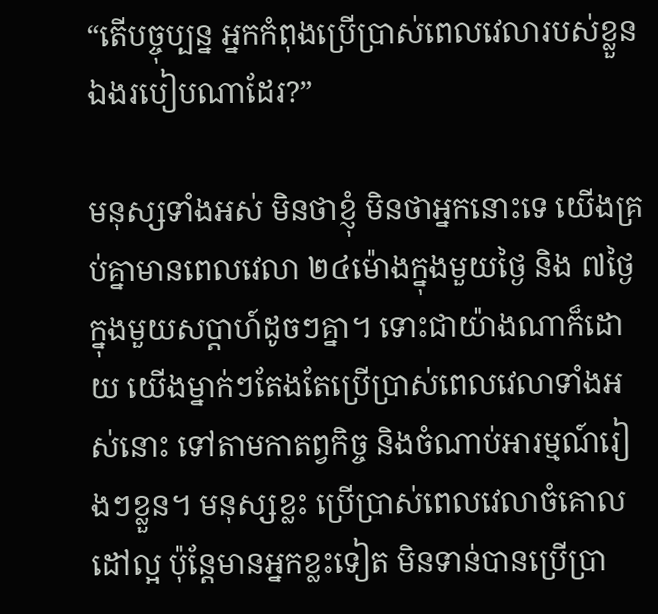“តើបច្ចុប្បន្ន អ្នកកំពុងប្រើប្រាស់ពេលវេលារបស់ខ្លួនឯងរបៀបណាដែរ?”

មនុស្សទាំងអស់ មិនថាខ្ញុំ មិនថាអ្នកនោះទេ យើងគ្រប់គ្នាមានពេលវេលា ២៤ម៉ោងក្នុងមួយថ្ងៃ និង ៧ថ្ងៃក្នុងមួយសប្តាហ៍ដូចៗគ្នា។ ទោះជាយ៉ាងណាក៏ដោយ យើងម្នាក់ៗតែងតែប្រើប្រាស់ពេលវេលាទាំងអស់នោះ ទៅតាមកាតព្វកិច្ច និងចំណាប់អារម្មណ៍រៀងៗខ្លួន។ មនុស្សខ្លះ ប្រើប្រាស់ពេលវេលាចំគោលដៅល្អ ប៉ុន្តែមានអ្នកខ្លះទៀត មិនទាន់បានប្រើប្រា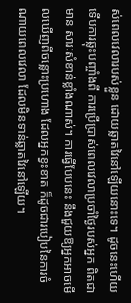ស់ពេលវេលារបស់ខ្លួន ដោយឆ្លាតវៃនៅឡើយនោះទេ។ ដូចនេះហើយ ទើបការឆ្លុះបញ្ចាំងពី ការប្រើប្រាស់ពេលវេលាប្រចាំថ្ងៃរបស់អ្នក ពិតជាមាន សារៈសំខាន់ខ្លាំងណាស់។ ការធ្វើបែបនេះ នឹងជួយឱ្យអ្នកអាចមើលឃើញពីចន្លោះប្រហោង ដែលអ្នកខ្វះខាត ក៏ដូចជារបៀបនៃការចំណាយពេលវេលា ដែលមិនទាន់ឆ្លាតវៃនៅឡើយ។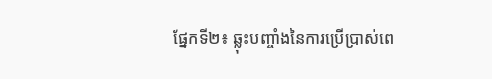ផ្នែកទី២៖ ឆ្លុះបញ្ចាំងនៃការប្រើប្រាស់ពេ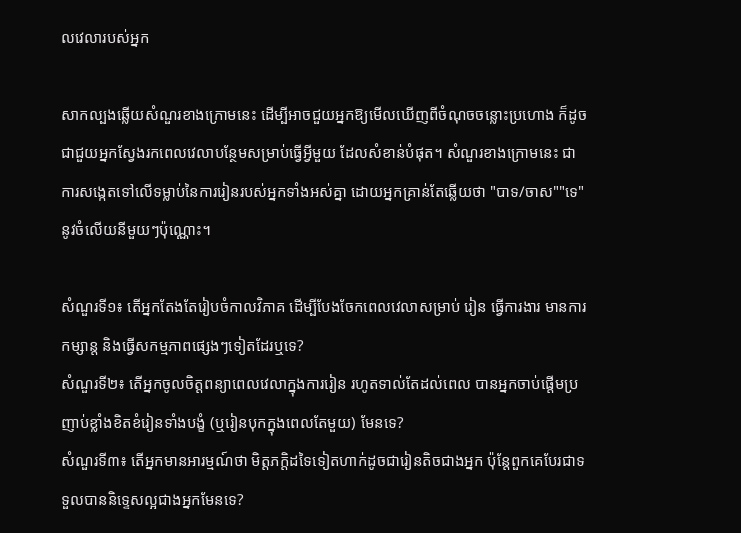លវេលារបស់អ្នក

សាកល្បងឆ្លើយសំណួរខាងក្រោមនេះ ដើម្បីអាចជួយអ្នកឱ្យមើលឃើញពីចំណុចចន្លោះប្រហោង ក៏ដូចជាជួយអ្នកស្វែងរកពេលវេលាបន្ថែមសម្រាប់ធ្វើអ្វីមួយ ដែលសំខាន់បំផុត។ សំណួរខាងក្រោមនេះ ជាការសង្កេតទៅលើទម្លាប់នៃការរៀនរបស់អ្នកទាំងអស់គ្នា ដោយអ្នកគ្រាន់តែឆ្លើយថា "បាទ/ចាស""ទេ" នូវចំលើយនីមួយៗប៉ុណ្ណោះ។

សំណួរទី១៖ តើអ្នកតែងតែរៀបចំកាលវិភាគ ដើម្បីបែងចែកពេលវេលាសម្រាប់ រៀន ធ្វើការងារ មានការកម្សាន្ត និងធ្វើសកម្មភាពផ្សេងៗទៀតដែរឬទេ?
សំណួរទី២៖ តើអ្នកចូលចិត្តពន្យាពេលវេលាក្នុងការរៀន រហូតទាល់តែដល់ពេល បានអ្នកចាប់ផ្តើមប្រញាប់ខ្លាំងខិតខំរៀនទាំងបង្ខំ (ឬរៀនបុកក្នុងពេលតែមួយ) មែនទេ?
សំណួរទី៣៖ តើអ្នកមានអារម្មណ៍ថា មិត្តភក្តិដទៃទៀតហាក់ដូចជារៀនតិចជាងអ្នក ប៉ុន្តែពួកគេបែរជាទទួលបាននិទ្ទេសល្អជាងអ្នកមែនទេ?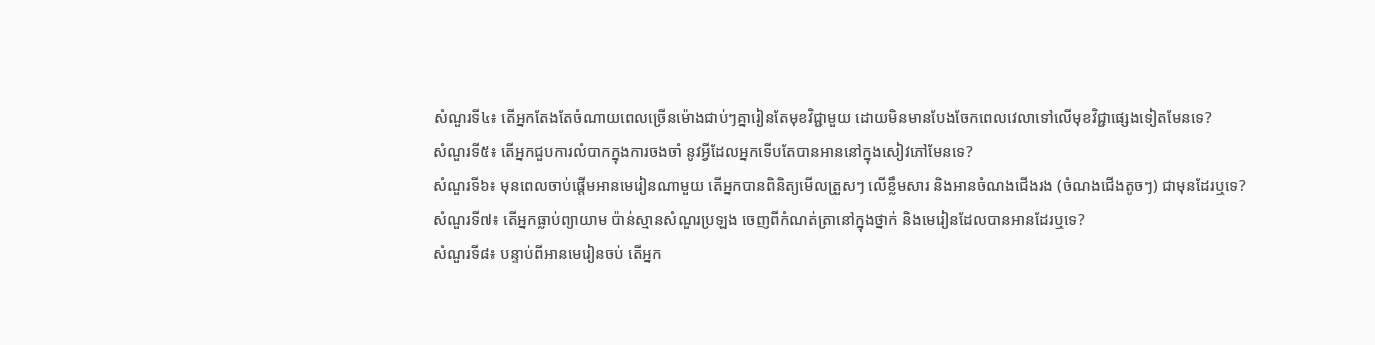សំណួរទី៤៖ តើអ្នកតែងតែចំណាយពេលច្រើនម៉ោងជាប់ៗគ្នារៀនតែមុខវិជ្ជាមួយ ដោយមិនមានបែងចែកពេលវេលាទៅលើមុខវិជ្ជាផ្សេងទៀតមែនទេ?
សំណួរទី៥៖ តើអ្នកជួបការលំបាកក្នុងការចងចាំ នូវអ្វីដែលអ្នកទើបតែបានអាននៅក្នុងសៀវភៅមែនទេ?
សំណួរទី៦៖ មុនពេលចាប់ផ្តើមអានមេរៀនណាមួយ តើអ្នកបានពិនិត្យមើលត្រួសៗ លើខ្លឹមសារ និងអានចំណងជើងរង (ចំណងជើងតូចៗ) ជាមុនដែរឬទេ?
សំណួរទី៧៖ តើអ្នកធ្លាប់ព្យាយាម ប៉ាន់ស្មានសំណួរប្រឡង ចេញពីកំណត់ត្រានៅក្នុងថ្នាក់ និងមេរៀនដែលបានអានដែរឬទេ?
សំណួរទី៨៖ បន្ទាប់ពីអានមេរៀនចប់ តើអ្នក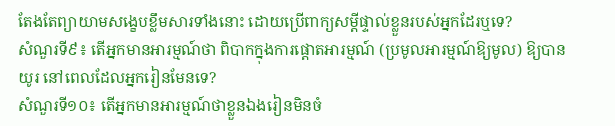តែងតែព្យាយាមសង្ខេបខ្លឹមសារទាំងនោះ ដោយប្រើពាក្យសម្តីផ្ទាល់ខ្លួនរបស់អ្នកដែរឬទេ?
សំណួរទី៩៖ តើអ្នកមានអារម្មណ៍ថា ពិបាកក្នុងការផ្ដោតអារម្មណ៍ (ប្រមូលអារម្មណ៍ឱ្យមូល) ឱ្យបានយូរ នៅពេលដែលអ្នករៀនមែនទេ?
សំណួរទី១០៖ តើអ្នកមានអារម្មណ៍ថាខ្លួនឯងរៀនមិនចំ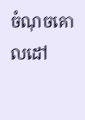ចំណុចគោលដៅ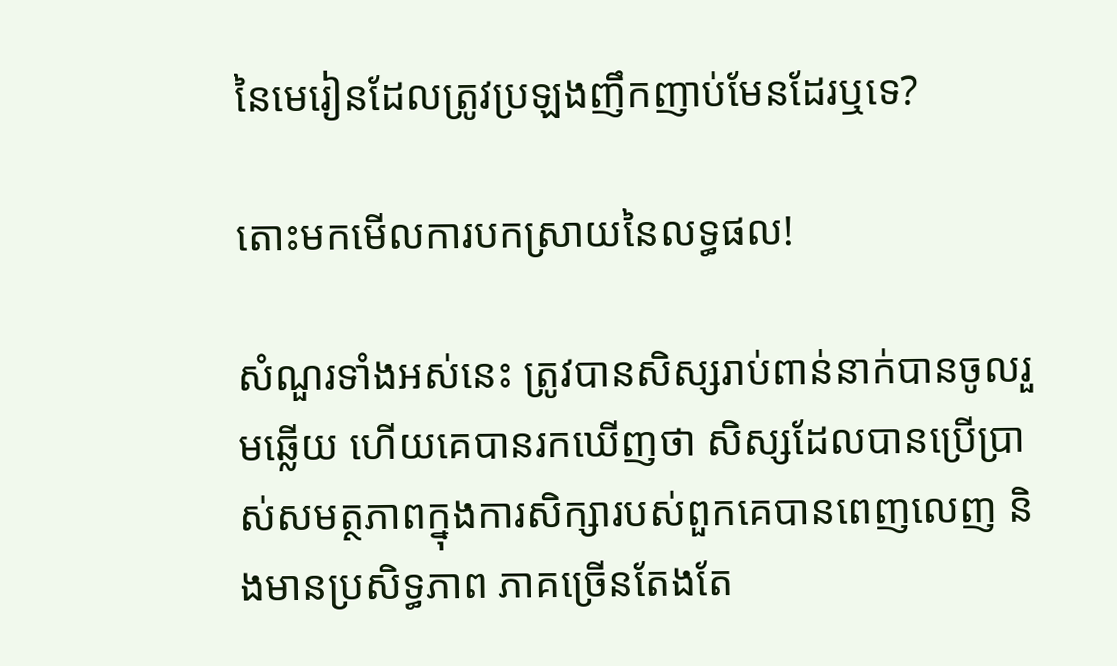នៃមេរៀនដែលត្រូវប្រឡងញឹកញាប់មែនដែរឬទេ?

តោះមកមើលការបកស្រាយនៃលទ្ធផល!

សំណួរទាំងអស់នេះ ត្រូវបានសិស្សរាប់ពាន់នាក់បានចូលរួមឆ្លើយ ហើយគេបានរកឃើញថា សិស្សដែលបានប្រើប្រាស់សមត្ថភាពក្នុងការសិក្សារបស់ពួកគេបានពេញលេញ និងមានប្រសិទ្ធភាព ភាគច្រើនតែងតែ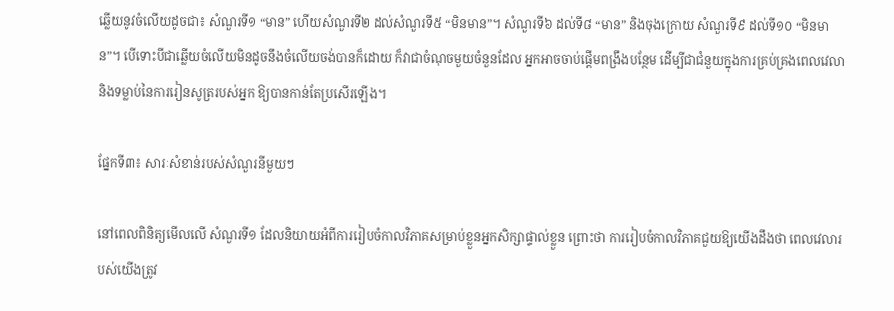ឆ្លើយនូវចំលើយដូចជា៖ សំណួរទី១ “មាន” ហើយសំណួរទី២ ដល់សំណួរទី៥ “មិនមាន”។ សំណួរទី៦ ដល់ទី៨ “មាន” និងចុងក្រោយ សំណួរទី៩ ដល់ទី១០ “មិនមាន”។ បើទោះបីជាឆ្លើយចំលើយមិនដូចនឹងចំលើយចង់បានក៏ដោយ ក៏វាជាចំណុចមួយចំនួនដែល អ្នកអាចចាប់ផ្តើមពង្រឹងបន្ថែម ដើម្បីជាជំនួយក្នុងការគ្រប់គ្រងពេលវេលា និងទម្លាប់នៃការរៀនសូត្ររបស់អ្នក ឱ្យបានកាន់តែប្រសើរឡើង។

ផ្នែកទី៣៖ សារៈសំខាន់របស់សំណួរនីមួយៗ

នៅពេលពិនិត្យមើលលើ សំណួរទី១ ដែលនិយាយអំពីការរៀបចំកាលវិភាគសម្រាប់ខ្លួនអ្នកសិក្សាផ្ទាល់ខ្លួន ព្រោះថា ការរៀបចំកាលវិភាគជួយឱ្យយើងដឹងថា ពេលវេលារបស់យើងត្រូវ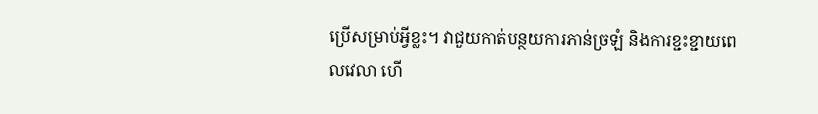ប្រើសម្រាប់អ្វីខ្លះ។ វាជួយកាត់បន្ថយការភាន់ច្រឡំ និងការខ្ជះខ្ជាយពេលវេលា ហើ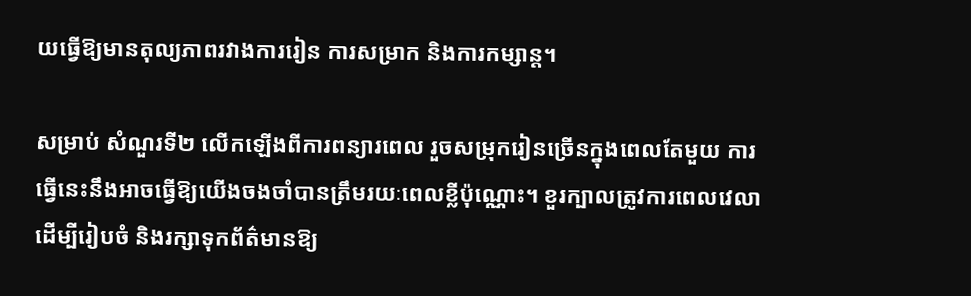យធ្វើឱ្យមានតុល្យភាពរវាងការរៀន ការសម្រាក និងការកម្សាន្ត។

សម្រាប់ សំណួរទី២ លើកឡើងពីការពន្យារពេល រួចសម្រុករៀនច្រើនក្នុងពេលតែមួយ ការធ្វើនេះនឹងអាចធ្វើឱ្យយើងចងចាំបានត្រឹមរយៈពេលខ្លីប៉ុណ្ណោះ។ ខួរក្បាលត្រូវការពេលវេលាដើម្បីរៀបចំ និងរក្សាទុកព័ត៌មានឱ្យ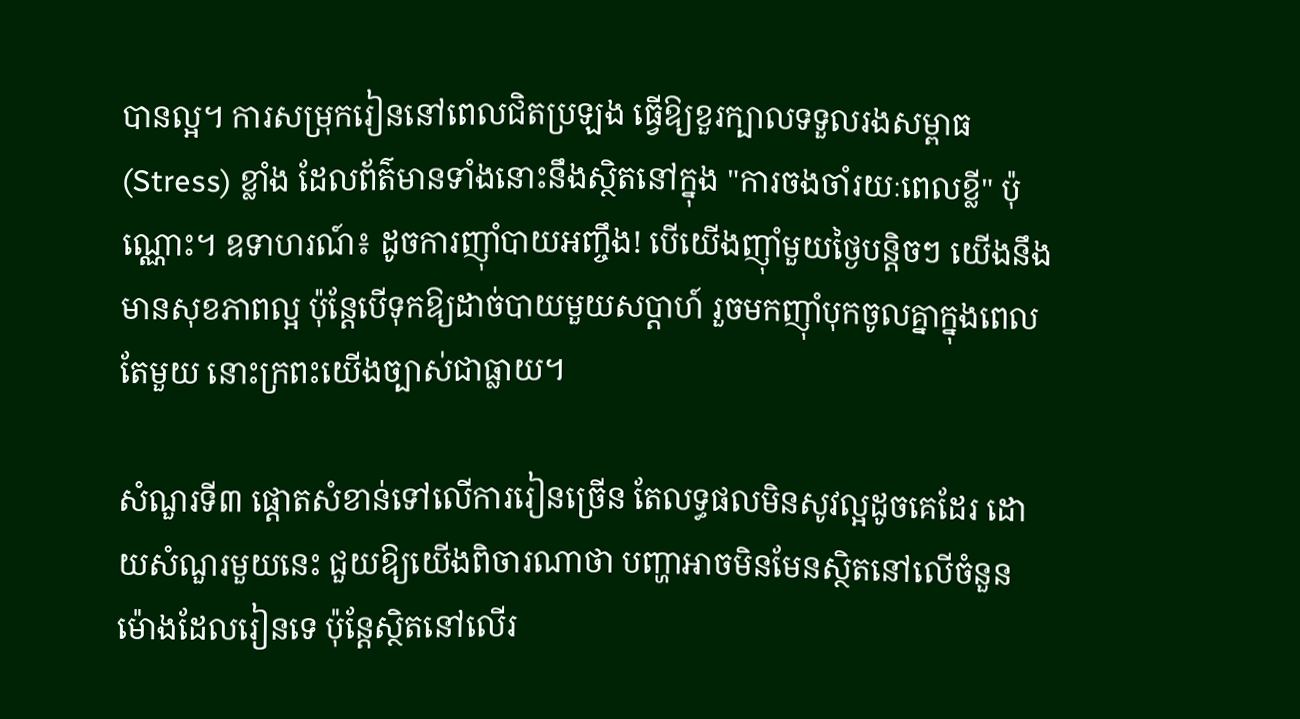បានល្អ។ ការសម្រុករៀននៅពេលជិតប្រឡង ធ្វើឱ្យខួរក្បាលទទួលរងសម្ពាធ (Stress) ខ្លាំង ដែលព័ត៌មានទាំងនោះនឹងស្ថិតនៅក្នុង "ការចងចាំរយៈពេលខ្លី" ប៉ុណ្ណោះ។ ឧទាហរណ៍៖ ដូចការញ៉ាំបាយអញ្ចឹង! បើយើងញ៉ាំមួយថ្ងៃបន្តិចៗ យើងនឹងមានសុខភាពល្អ ប៉ុន្តែបើទុកឱ្យដាច់បាយមួយសប្តាហ៍ រួចមកញ៉ាំបុកចូលគ្នាក្នុងពេលតែមួយ នោះក្រពះយើងច្បាស់ជាធ្លាយ។

សំណួរទី៣ ផ្តោតសំខាន់ទៅលើការរៀនច្រើន តែលទ្ធផលមិនសូវល្អដូចគេដែរ ដោយសំណួរមួយនេះ ជួយឱ្យយើងពិចារណាថា បញ្ហាអាចមិនមែនស្ថិតនៅលើចំនួនម៉ោងដែលរៀនទេ ប៉ុន្តែស្ថិតនៅលើរ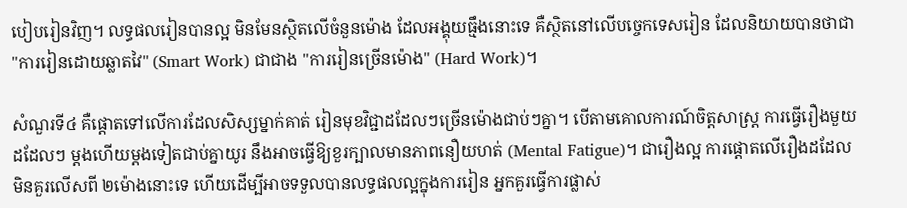បៀបរៀនវិញ។ លទ្ធផលរៀនបានល្អ មិនមែនស្ថិតលើចំនួនម៉ោង ដែលអង្គុយធ្មឹងនោះទេ គឺស្ថិតនៅលើបច្ចេកទេសរៀន ដែលនិយាយបានថាជា "ការរៀនដោយឆ្លាតវៃ" (Smart Work) ជាជាង "ការរៀនច្រើនម៉ោង" (Hard Work)។

សំណួរទី៤ គឺផ្តោតទៅលើការដែលសិស្សម្នាក់គាត់ រៀនមុខវិជ្ជាដដែលៗច្រើនម៉ោងជាប់ៗគ្នា។ បើតាមគោលការណ៍ចិត្តសាស្រ្ត ការធ្វើរឿងមួយដដែលៗ ម្តងហើយម្តងទៀតជាប់គ្នាយូរ នឹងអាចធ្វើឱ្យខួរក្បាលមានភាពនឿយហត់ (Mental Fatigue)។ ជារឿងល្អ ការផ្ដោតលើរឿងដដែល មិនគួរលើសពី ២ម៉ោងនោះទេ ហើយដើម្បីអាចទទួលបានលទ្ធផលល្អក្នុងការរៀន អ្នកគួរធ្វើការផ្លាស់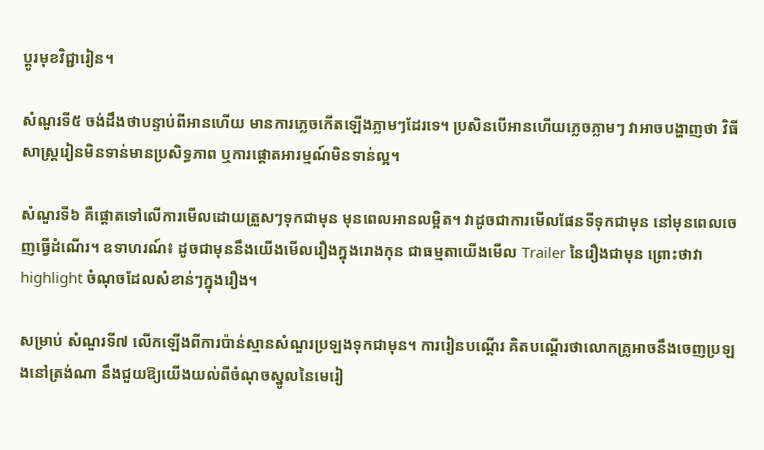ប្តូរមុខវិជ្ជារៀន។

សំណួរទី៥ ចង់ដឹងថាបន្ទាប់ពីអានហើយ មានការភ្លេចកើតឡើងភ្លាមៗដែរទេ។ ប្រសិនបើអានហើយភ្លេចភ្លាមៗ វាអាចបង្ហាញថា វិធីសាស្ត្ររៀនមិនទាន់មានប្រសិទ្ធភាព ឬការផ្តោតអារម្មណ៍មិនទាន់ល្អ។

សំណួរទី៦ គឺផ្តោតទៅលើការមើលដោយត្រួសៗទុកជាមុន មុនពេលអានលម្អិត។ វាដូចជាការមើលផែនទីទុកជាមុន នៅមុនពេលចេញធ្វើដំណើរ។ ឧទាហរណ៍៖ ដូចជាមុននឹងយើងមើលរឿងក្នុងរោងកុន ជាធម្មតាយើងមើល Trailer នៃរឿងជាមុន ព្រោះថាវា highlight ចំណុចដែលសំខាន់ៗក្នុងរឿង។

សម្រាប់ សំណួរទី៧ លើកឡើងពីការប៉ាន់ស្មានសំណួរប្រឡងទុកជាមុន។ ការរៀនបណ្តើរ គិតបណ្តើរថាលោកគ្រូអាចនឹងចេញប្រឡងនៅត្រង់ណា នឹងជួយឱ្យយើងយល់ពីចំណុចស្នូលនៃមេរៀ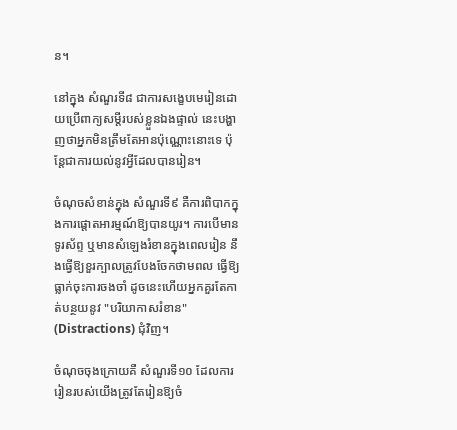ន។

នៅក្នុង សំណួរទី៨ ជាការសង្ខេបមេរៀនដោយប្រើពាក្យសម្តីរបស់ខ្លួនឯងផ្ទាល់ នេះបង្ហាញថាអ្នកមិនត្រឹមតែអានប៉ុណ្ណោះនោះទេ ប៉ុន្តែជាការយល់នូវអ្វីដែលបានរៀន។

ចំណុចសំខាន់ក្នុង សំណួរទី៩ គឺការពិបាកក្នុងការផ្ដោតអារម្មណ៍ឱ្យបានយូរ។ ការបើមានទូរស័ព្ទ ឬមានសំឡេងរំខានក្នុងពេលរៀន នឹងធ្វើឱ្យខួរក្បាលត្រូវបែងចែកថាមពល ធ្វើឱ្យធ្លាក់ចុះការចងចាំ ដូចនេះហើយអ្នកគួរតែកាត់បន្ថយនូវ "បរិយាកាសរំខាន" (Distractions) ជុំវិញ។

ចំណុចចុងក្រោយគឺ សំណួរទី១០ ដែលការរៀនរបស់យើងត្រូវតែរៀនឱ្យចំ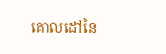គោលដៅនៃ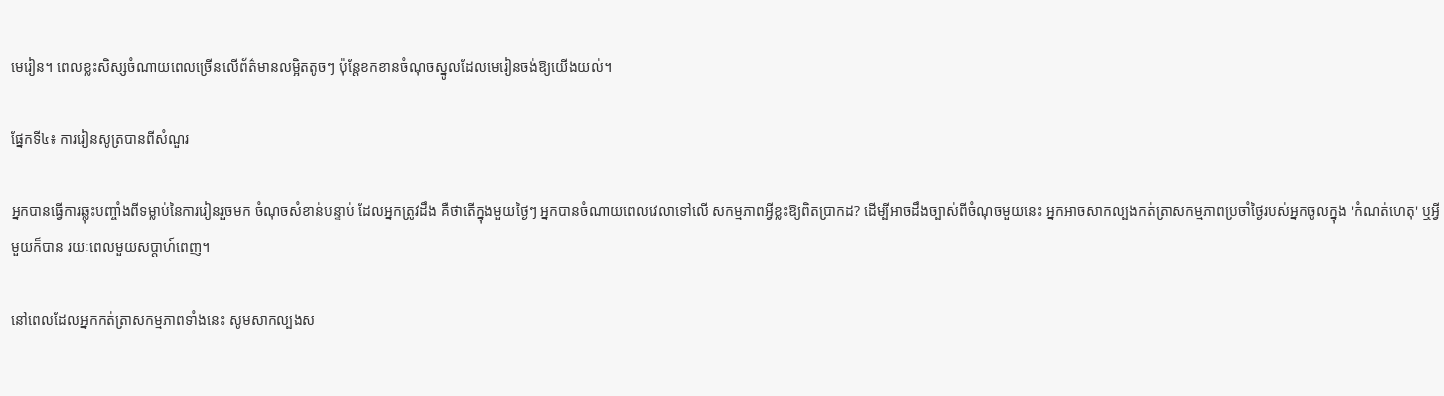មេរៀន។ ពេលខ្លះសិស្សចំណាយពេលច្រើនលើព័ត៌មានលម្អិតតូចៗ ប៉ុន្តែខកខានចំណុចស្នូលដែលមេរៀនចង់ឱ្យយើងយល់។

ផ្នែកទី៤៖ ការរៀនសូត្របានពីសំណួរ

អ្នកបានធ្វើការឆ្លុះបញ្ចាំងពីទម្លាប់នៃការរៀនរួចមក ចំណុចសំខាន់បន្ទាប់ ដែលអ្នកត្រូវដឹង គឺថាតើក្នុងមួយថ្ងៃៗ អ្នកបានចំណាយពេលវេលាទៅលើ សកម្មភាពអ្វីខ្លះឱ្យពិតប្រាកដ? ដើម្បីអាចដឹងច្បាស់ពីចំណុចមួយនេះ អ្នកអាចសាកល្បងកត់ត្រាសកម្មភាពប្រចាំថ្ងៃរបស់អ្នកចូលក្នុង 'កំណត់ហេតុ' ឬអ្វីមួយក៏បាន រយៈពេលមួយសប្តាហ៍ពេញ។

នៅពេលដែលអ្នកកត់ត្រាសកម្មភាពទាំងនេះ សូមសាកល្បងស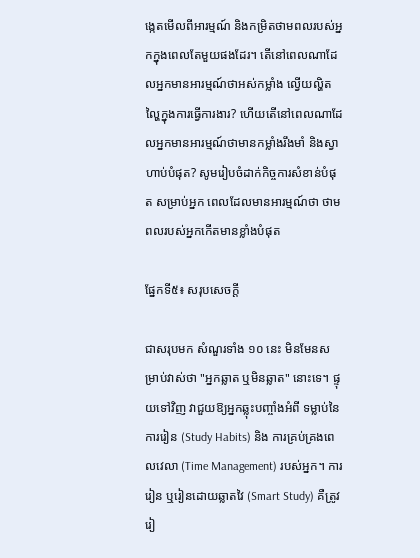ង្កេតមើលពីអារម្មណ៍ និងកម្រិតថាមពលរបស់អ្នកក្នុងពេលតែមួយផងដែរ។ តើនៅពេលណាដែលអ្នកមានអារម្មណ៍ថាអស់កម្លាំង ល្វើយល្ហិតល្ហៃក្នុងការធ្វើការងារ? ហើយតើនៅពេលណាដែលអ្នកមានអារម្មណ៍ថាមានកម្លាំងរឹងមាំ និងស្វាហាប់បំផុត? សូមរៀបចំដាក់កិច្ចការសំខាន់បំផុត សម្រាប់អ្នក ពេលដែលមានអារម្មណ៍ថា ថាមពលរបស់អ្នកកើតមានខ្លាំងបំផុត

ផ្នែកទី៥៖ សរុបសេចក្តី

ជាសរុបមក សំណួរទាំង ១០ នេះ មិនមែនសម្រាប់វាស់ថា "អ្នកឆ្លាត ឬមិនឆ្លាត" នោះទេ។ ផ្ទុយទៅវិញ វាជួយឱ្យអ្នកឆ្លុះបញ្ចាំងអំពី ទម្លាប់នៃការរៀន (Study Habits) និង ការគ្រប់គ្រងពេលវេលា (Time Management) របស់អ្នក។ ការរៀន ឬរៀនដោយឆ្លាតវៃ (Smart Study) គឺត្រូវរៀ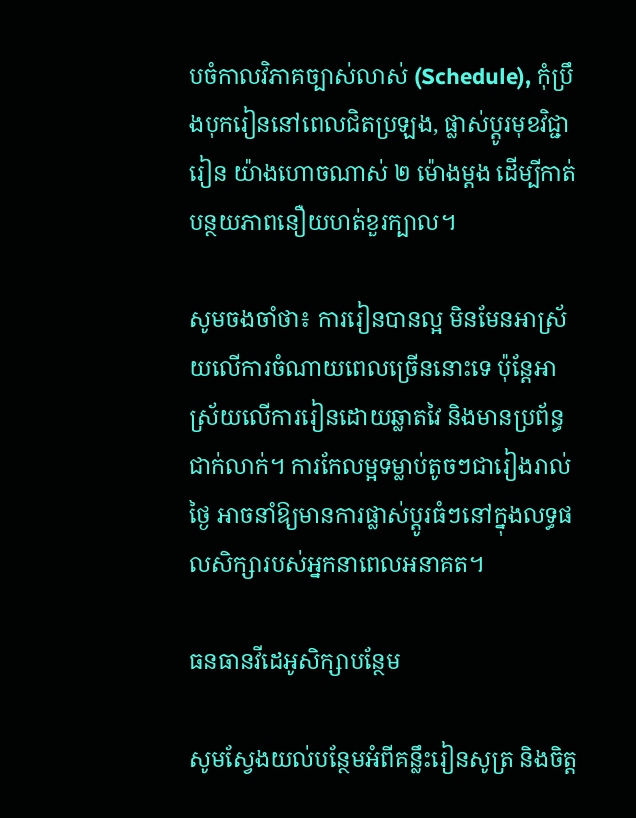បចំកាលវិភាគច្បាស់លាស់ (Schedule), កុំប្រឹងបុករៀននៅពេលជិតប្រឡង, ផ្លាស់ប្តូរមុខវិជ្ជារៀន យ៉ាងហោចណាស់ ២ ម៉ោងម្តង ដើម្បីកាត់បន្ថយភាពនឿយហត់ខួរក្បាល។

សូមចងចាំថា៖ ការរៀនបានល្អ មិនមែនអាស្រ័យលើការចំណាយពេលច្រើននោះទេ ប៉ុន្តែអាស្រ័យលើការរៀនដោយឆ្លាតវៃ និងមានប្រព័ន្ធជាក់លាក់។ ការកែលម្អទម្លាប់តូចៗជារៀងរាល់ថ្ងៃ អាចនាំឱ្យមានការផ្លាស់ប្តូរធំៗនៅក្នុងលទ្ធផលសិក្សារបស់អ្នកនាពេលអនាគត។

ធនធានវីដេអូសិក្សាបន្ថែម

សូមស្វែងយល់បន្ថែមអំពីគន្លឹះរៀនសូត្រ និងចិត្ត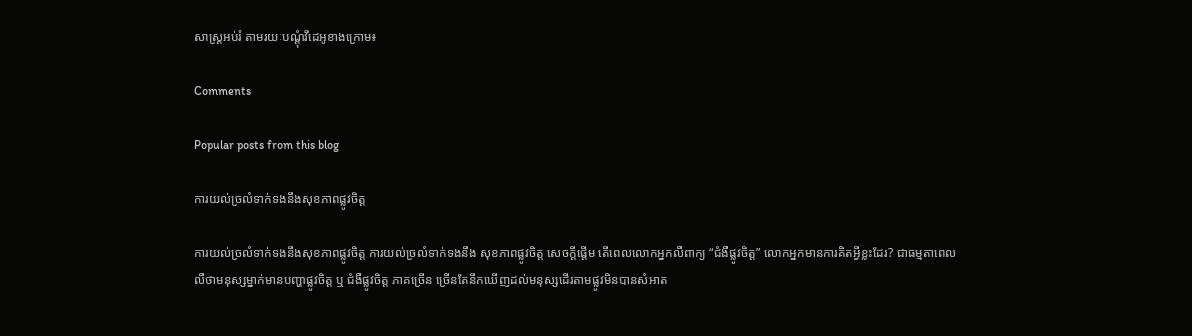សាស្ត្រអប់រំ តាមរយៈបណ្តុំវីដេអូខាងក្រោម៖

Comments

Popular posts from this blog

ការយល់ច្រលំទាក់ទងនឹងសុខភាពផ្លូវចិត្ត

ការយល់ច្រលំទាក់ទងនឹងសុខភាពផ្លូវចិត្ត ការយល់ច្រលំទាក់ទងនឹង សុខភាពផ្លូវចិត្ត សេចក្តីផ្តើម តើពេលលោកអ្នកលឺពាក្យ “ជំងឺផ្លូវចិត្ត” លោកអ្នកមានការគិតអ្វីខ្លះដែរ? ជាធម្មតាពេលលឺថាមនុស្សម្នាក់មានបញ្ហាផ្លូវចិត្ត ឬ ជំងឺផ្លូវចិត្ត ភាគច្រើន ច្រើនតែនឹកឃើញដល់មនុស្សដើរតាមផ្លូវមិនបានសំអាត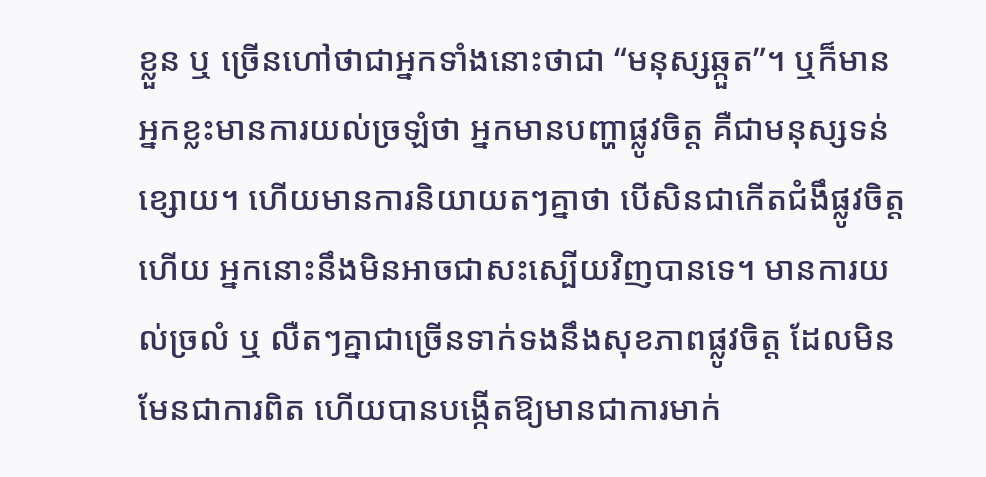ខ្លួន ឬ ច្រើនហៅថាជាអ្នកទាំងនោះថាជា “មនុស្សឆ្កួត”។ ឬក៏មានអ្នកខ្លះមានការយល់ច្រឡំថា អ្នកមានបញ្ហាផ្លូវចិត្ត គឺជាមនុស្សទន់ខ្សោយ។ ហើយមានការនិយាយតៗគ្នាថា បើសិនជាកើតជំងឹផ្លូវចិត្តហើយ អ្នកនោះនឹងមិនអាចជាសះស្បើយវិញបានទេ។ មានការយល់ច្រលំ ឬ លឺតៗគ្នាជាច្រើនទាក់ទងនឹងសុខភាពផ្លូវចិត្ត ដែលមិនមែនជាការពិត ហើយបានបង្កើតឱ្យមានជាការមាក់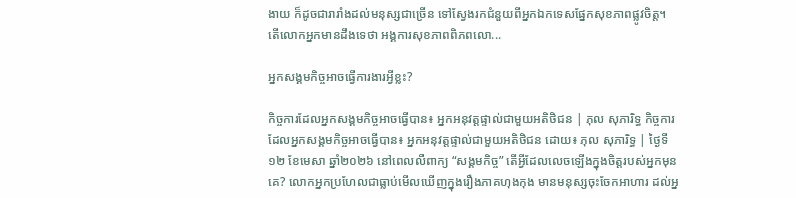ងាយ ក៏ដូចជារារាំងដល់មនុស្សជាច្រើន ទៅស្វែងរកជំនួយពីអ្នកឯកទេសផ្នែកសុខភាពផ្លូវចិត្ត។ តើលោកអ្នកមានដឹងទេថា អង្គការសុខភាពពិភពលោ...

អ្នកសង្គមកិច្ចអាចធ្វើការងារអ្វីខ្លះ?

កិច្ចការដែលអ្នកសង្គមកិច្ចអាចធ្វើបាន៖ អ្នកអនុវត្តផ្ទាល់ជាមួយអតិថិជន | ភុល សុភារិទ្ធ កិច្ចការដែលអ្នកសង្គមកិច្ចអាចធ្វើបាន៖ អ្នកអនុវត្តផ្ទាល់ជាមួយអតិថិជន ដោយ៖ ភុល សុភារិទ្ធ | ថ្ងៃទី១២ ខែមេសា ឆ្នាំ២០២៦ នៅពេលលឺពាក្យ “សង្គមកិច្ច” តើអ្វីដែលលេចឡើងក្នុងចិត្តរបស់អ្នកមុនគេ? លោកអ្នកប្រហែលជាធ្លាប់មើលឃើញក្នុងរឿងភាគហុងកុង មានមនុស្សចុះចែកអាហារ ដល់អ្ន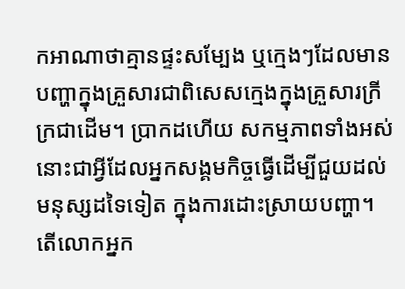កអាណាថាគ្មានផ្ទះសម្បែង ឬក្មេងៗដែលមានបញ្ហាក្នុងគ្រួសារជាពិសេសក្មេងក្នុងគ្រួសារក្រីក្រជាដើម។ ប្រាកដហើយ សកម្មភាពទាំងអស់នោះជាអ្វីដែលអ្នកសង្គមកិច្ចធ្វើដើម្បីជួយដល់មនុស្សដទៃទៀត ក្នុងការដោះស្រាយបញ្ហា។ តើលោកអ្នក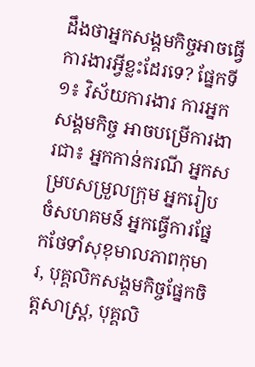ដឹងថាអ្នកសង្គមកិច្ចអាចធ្វើការងារអ្វីខ្លះដែរទេ? ផ្នែកទី១៖ វិស័យការងារ ការអ្នកសង្គមកិច្ច អាចបម្រើការងារជា៖ អ្នកកាន់ករណី អ្នកសម្របសម្រួលក្រុម អ្នករៀបចំសហគមន៍ អ្នកធ្វើការផ្នែកថែទាំសុខុមាលភាពកុមារ, បុគ្គលិកសង្គមកិច្ចផ្នែកចិត្តសាស្រ្ត, បុគ្គលិ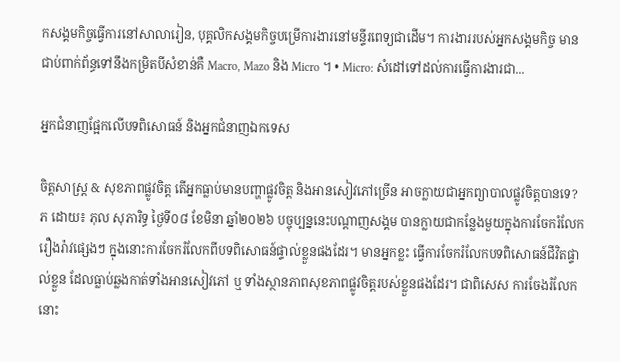កសង្គមកិច្ចធ្វើការនៅសាលារៀន, បុគ្គលិកសង្គមកិច្ចបម្រើការងារនៅមន្ទីរពេទ្យជាដើម។ ការងាររបស់អ្នកសង្គមកិច្ច មានជាប់ពាក់ព័ន្ធទៅនឹងកម្រិតបីសំខាន់គឺ Macro, Mazo និង Micro ។ • Micro: សំដៅទៅដល់ការធ្វើការងារជា...

អ្នកជំនាញផ្អែកលើបទពិសោធន៍ និងអ្នកជំនាញឯកទេស

ចិត្តសាស្ត្រ & សុខភាពផ្លូវចិត្ត តើអ្នកធ្លាប់មានបញ្ហាផ្លូវចិត្ត និងអានសៀវភៅច្រើន អាចក្លាយជាអ្នកព្យាបាលផ្លូវចិត្តបានទេ? ភ ដោយ៖ ភុល សុភារិទ្ធ ថ្ងៃទី០៨ ខែមិនា ឆ្នាំ២០២៦ បច្ចុប្បន្ននេះបណ្តាញសង្គម បានក្លាយជាកន្លែងមួយក្នុងការចែករំលែករឿងរ៉ាវផ្សេងៗ ក្នុងនោះការចែករំលែកពីបទពិសោធន៍ផ្ទាល់ខ្លួនផងដែរ។ មានអ្នកខ្លះ ធ្វើការចែករំលែកបទពិសោធន៍ជីវិតផ្ទាល់ខ្លួន ដែលធ្លាប់ឆ្លងកាត់ទាំងអានសៀវភៅ ឬ ទាំងស្ថានភាពសុខភាពផ្លូវចិត្តរបស់ខ្លួនផងដែរ។ ជាពិសេស ការចែងរំលែកនោះ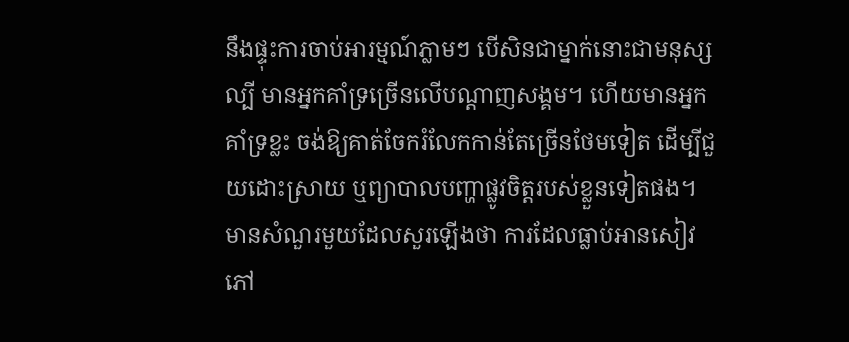នឹងផ្ទុះការចាប់អារម្មណ៍ភ្លាមៗ បើសិនជាម្នាក់នោះជាមនុស្សល្បី មានអ្នកគាំទ្រច្រើនលើបណ្តាញសង្គម។ ហើយមានអ្នកគាំទ្រខ្លះ ចង់ឱ្យគាត់ចែករំលែកកាន់តែច្រើនថែមទៀត ដើម្បីជួយដោះស្រាយ ឬព្យាបាលបញ្ហាផ្លូវចិត្តរបស់ខ្លួនទៀតផង។ មានសំណួរមួយដែលសួរឡើងថា ការដែលធ្លាប់អានសៀវភៅ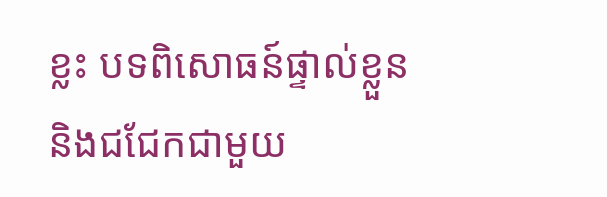ខ្លះ បទពិសោធន៍ផ្ទាល់ខ្លួន និងជជែកជាមួយ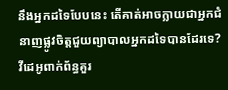នឹងអ្នកដទៃបែបនេះ តើគាត់អាចក្លាយជាអ្នកជំនាញផ្លូវចិត្តជួយព្យាបាលអ្នកដទៃបានដែរទេ? វីដេអូពាក់ព័ន្ធគួរ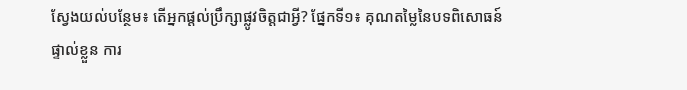ស្វែងយល់បន្ថែម៖ តើអ្នកផ្តល់ប្រឹក្សាផ្លូវចិត្តជាអ្វី? ផ្នែកទី១៖ គុណតម្លៃនៃបទពិសោធន៍ផ្ទាល់ខ្លួន ការ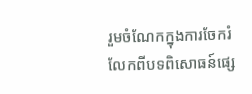រួមចំណែកក្នុងការចែករំលែកពីបទពិសោធន៍ផ្សេ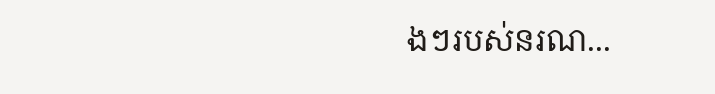ងៗរបស់នរណ...